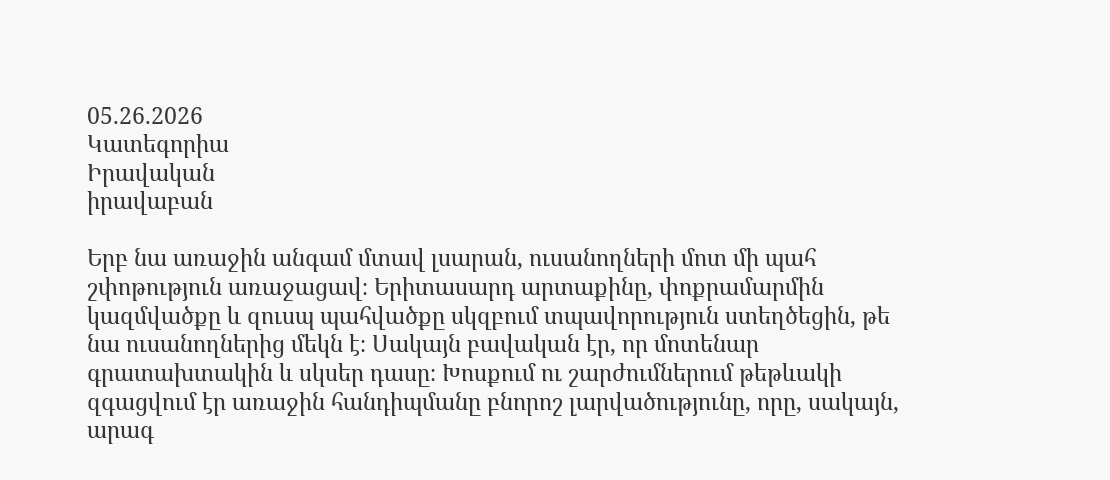05.26.2026
Կատեգորիա
Իրավական
իրավաբան

Երբ նա առաջին անգամ մտավ լսարան, ուսանողների մոտ մի պահ շփոթություն առաջացավ։ Երիտասարդ արտաքինը, փոքրամարմին կազմվածքը և զուսպ պահվածքը սկզբում տպավորություն ստեղծեցին, թե նա ուսանողներից մեկն է։ Սակայն բավական էր, որ մոտենար գրատախտակին և սկսեր դասը։ Խոսքում ու շարժումներում թեթևակի զգացվում էր առաջին հանդիպմանը բնորոշ լարվածությունը, որը, սակայն, արագ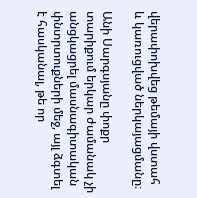վերափոխվեց թեմայի վստահ և կառուցված ներկայացմանը։

Անի Սարգսյանը փոքր տարիքում երկար ժամանակ չի անցկացրել մասնագիտական փնտրտուքների մեջ, այլ ձգտել է հասկանալ, թե որ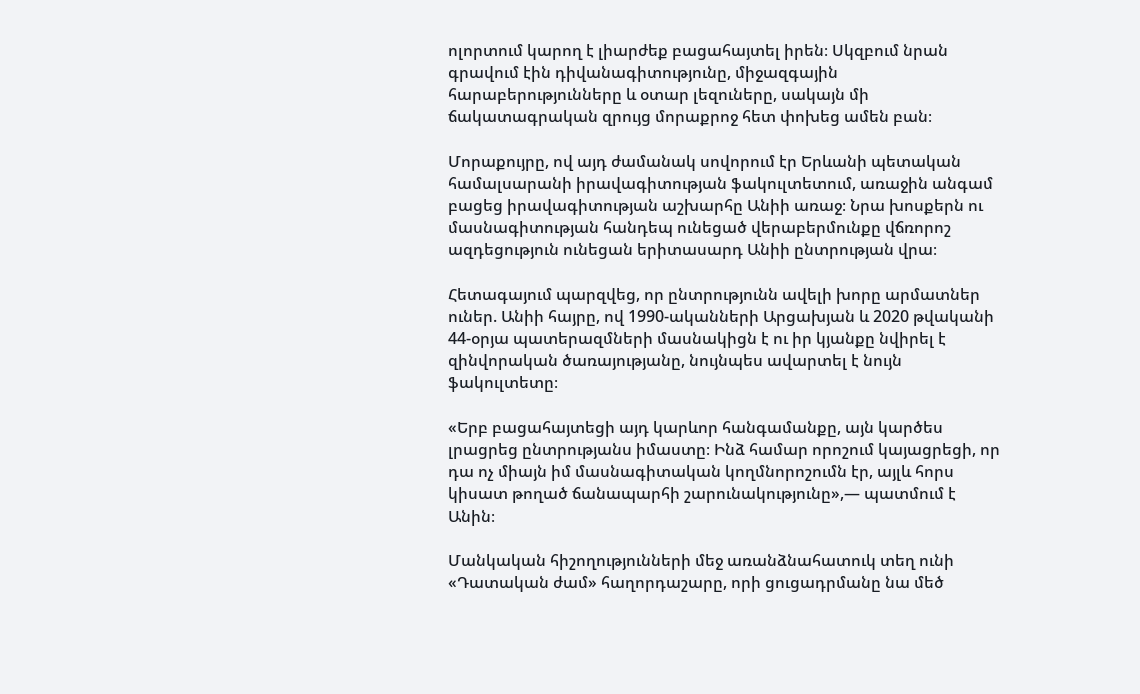ոլորտում կարող է լիարժեք բացահայտել իրեն։ Սկզբում նրան գրավում էին դիվանագիտությունը, միջազգային հարաբերությունները և օտար լեզուները, սակայն մի ճակատագրական զրույց մորաքրոջ հետ փոխեց ամեն բան։

Մորաքույրը, ով այդ ժամանակ սովորում էր Երևանի պետական համալսարանի իրավագիտության ֆակուլտետում, առաջին անգամ բացեց իրավագիտության աշխարհը Անիի առաջ։ Նրա խոսքերն ու մասնագիտության հանդեպ ունեցած վերաբերմունքը վճռորոշ ազդեցություն ունեցան երիտասարդ Անիի ընտրության վրա։

Հետագայում պարզվեց, որ ընտրությունն ավելի խորը արմատներ ուներ. Անիի հայրը, ով 1990-ականների Արցախյան և 2020 թվականի 44-օրյա պատերազմների մասնակիցն է ու իր կյանքը նվիրել է զինվորական ծառայությանը, նույնպես ավարտել է նույն ֆակուլտետը։

«Երբ բացահայտեցի այդ կարևոր հանգամանքը, այն կարծես լրացրեց ընտրությանս իմաստը։ Ինձ համար որոշում կայացրեցի, որ դա ոչ միայն իմ մասնագիտական կողմնորոշումն էր, այլև հորս կիսատ թողած ճանապարհի շարունակությունը»,— պատմում է Անին։

Մանկական հիշողությունների մեջ առանձնահատուկ տեղ ունի «Դատական ժամ» հաղորդաշարը, որի ցուցադրմանը նա մեծ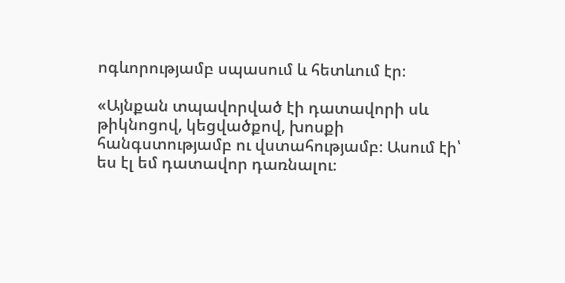ոգևորությամբ սպասում և հետևում էր։

«Այնքան տպավորված էի դատավորի սև թիկնոցով, կեցվածքով, խոսքի հանգստությամբ ու վստահությամբ։ Ասում էի՝ ես էլ եմ դատավոր դառնալու։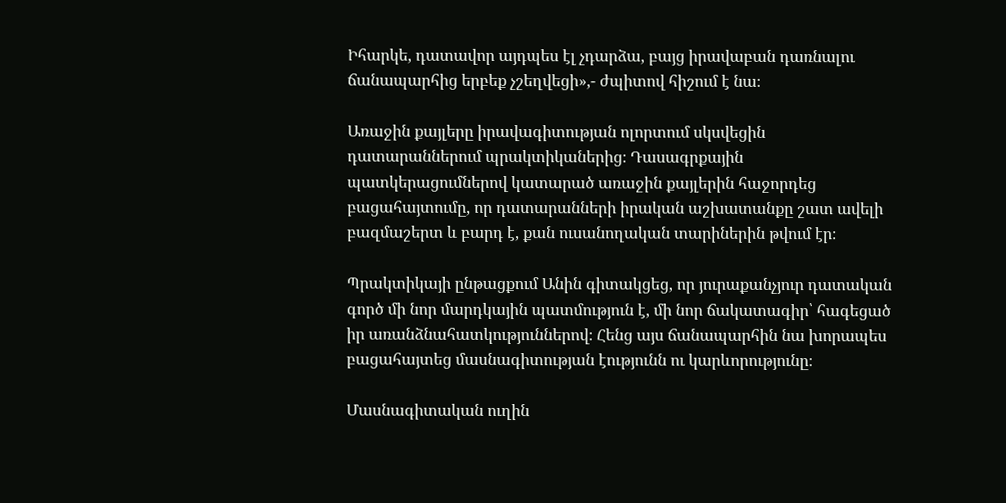Իհարկե, դատավոր այդպես էլ չդարձա, բայց իրավաբան դառնալու ճանապարհից երբեք չշեղվեցի»,- ժպիտով հիշում է նա։

Առաջին քայլերը իրավագիտության ոլորտում սկսվեցին դատարաններում պրակտիկաներից։ Դասագրքային պատկերացումներով կատարած առաջին քայլերին հաջորդեց բացահայտումը, որ դատարանների իրական աշխատանքը շատ ավելի բազմաշերտ և բարդ է, քան ուսանողական տարիներին թվում էր։

Պրակտիկայի ընթացքում Անին գիտակցեց, որ յուրաքանչյուր դատական գործ մի նոր մարդկային պատմություն է, մի նոր ճակատագիր՝ հագեցած իր առանձնահատկություններով։ Հենց այս ճանապարհին նա խորապես բացահայտեց մասնագիտության էությունն ու կարևորությունը։

Մասնագիտական ուղին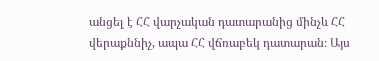անցել է ՀՀ վարչական դատարանից մինչև ՀՀ վերաքննիչ, ապա ՀՀ վճռաբեկ դատարան։ Այս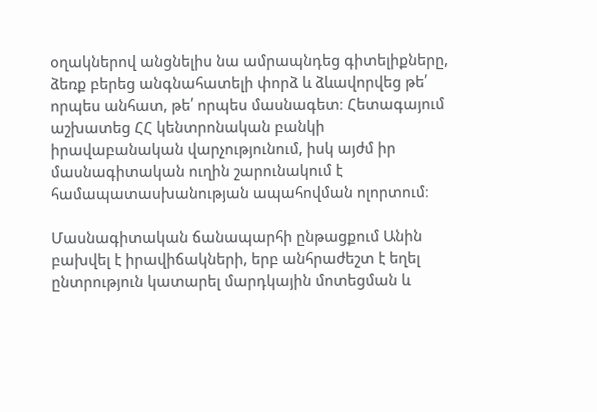օղակներով անցնելիս նա ամրապնդեց գիտելիքները, ձեռք բերեց անգնահատելի փորձ և ձևավորվեց թե՛ որպես անհատ, թե՛ որպես մասնագետ։ Հետագայում աշխատեց ՀՀ կենտրոնական բանկի իրավաբանական վարչությունում, իսկ այժմ իր մասնագիտական ուղին շարունակում է համապատասխանության ապահովման ոլորտում։

Մասնագիտական ճանապարհի ընթացքում Անին բախվել է իրավիճակների, երբ անհրաժեշտ է եղել ընտրություն կատարել մարդկային մոտեցման և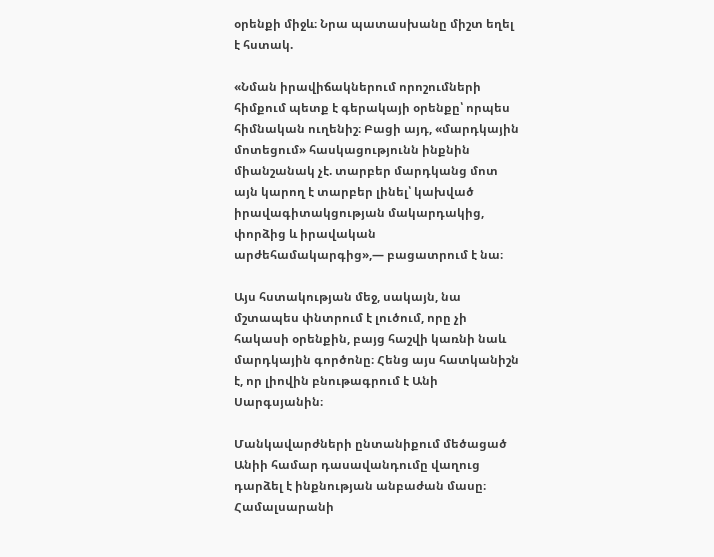օրենքի միջև։ Նրա պատասխանը միշտ եղել է հստակ.

«Նման իրավիճակներում որոշումների հիմքում պետք է գերակայի օրենքը՝ որպես հիմնական ուղենիշ։ Բացի այդ, «մարդկային մոտեցում» հասկացությունն ինքնին միանշանակ չէ. տարբեր մարդկանց մոտ այն կարող է տարբեր լինել՝ կախված իրավագիտակցության մակարդակից, փորձից և իրավական արժեհամակարգից»,— բացատրում է նա։

Այս հստակության մեջ, սակայն, նա մշտապես փնտրում է լուծում, որը չի հակասի օրենքին, բայց հաշվի կառնի նաև մարդկային գործոնը։ Հենց այս հատկանիշն է, որ լիովին բնութագրում է Անի Սարգսյանին։

Մանկավարժների ընտանիքում մեծացած Անիի համար դասավանդումը վաղուց դարձել է ինքնության անբաժան մասը։ Համալսարանի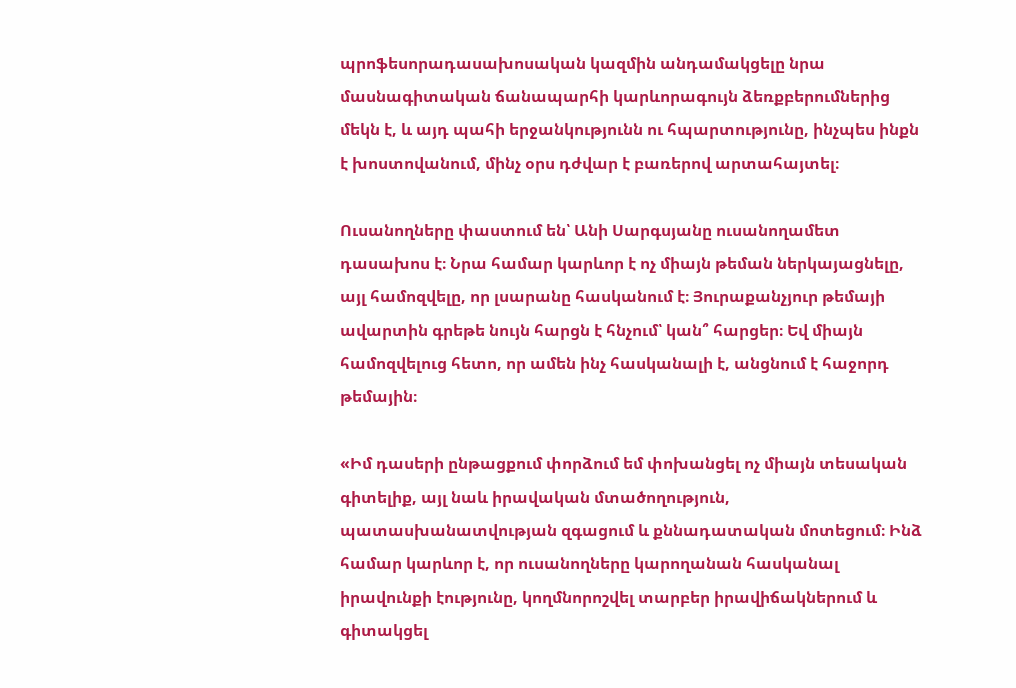պրոֆեսորադասախոսական կազմին անդամակցելը նրա մասնագիտական ճանապարհի կարևորագույն ձեռքբերումներից մեկն է, և այդ պահի երջանկությունն ու հպարտությունը, ինչպես ինքն է խոստովանում, մինչ օրս դժվար է բառերով արտահայտել։

Ուսանողները փաստում են՝ Անի Սարգսյանը ուսանողամետ դասախոս է։ Նրա համար կարևոր է ոչ միայն թեման ներկայացնելը, այլ համոզվելը, որ լսարանը հասկանում է։ Յուրաքանչյուր թեմայի ավարտին գրեթե նույն հարցն է հնչում՝ կան՞ հարցեր։ Եվ միայն համոզվելուց հետո, որ ամեն ինչ հասկանալի է, անցնում է հաջորդ թեմային։

«Իմ դասերի ընթացքում փորձում եմ փոխանցել ոչ միայն տեսական գիտելիք, այլ նաև իրավական մտածողություն, պատասխանատվության զգացում և քննադատական մոտեցում։ Ինձ համար կարևոր է, որ ուսանողները կարողանան հասկանալ իրավունքի էությունը, կողմնորոշվել տարբեր իրավիճակներում և գիտակցել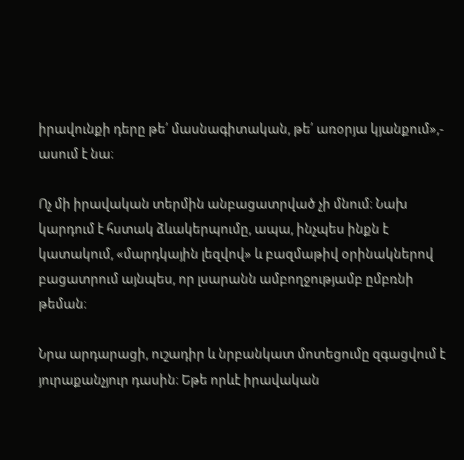իրավունքի դերը թե՛ մասնագիտական, թե՛ առօրյա կյանքում»,- ասում է նա։

Ոչ մի իրավական տերմին անբացատրված չի մնում։ Նախ կարդում է հստակ ձևակերպումը, ապա, ինչպես ինքն է կատակում, «մարդկային լեզվով» և բազմաթիվ օրինակներով բացատրում այնպես, որ լսարանն ամբողջությամբ ըմբռնի թեման։

Նրա արդարացի, ուշադիր և նրբանկատ մոտեցումը զգացվում է յուրաքանչյուր դասին։ Եթե որևէ իրավական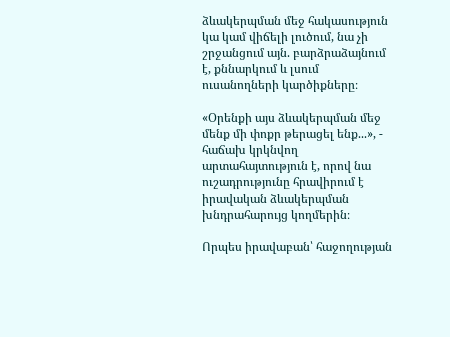ձևակերպման մեջ հակասություն կա կամ վիճելի լուծում, նա չի շրջանցում այն. բարձրաձայնում է, քննարկում և լսում ուսանողների կարծիքները։

«Օրենքի այս ձևակերպման մեջ մենք մի փոքր թերացել ենք...», - հաճախ կրկնվող արտահայտություն է, որով նա ուշադրությունը հրավիրում է իրավական ձևակերպման խնդրահարույց կողմերին։

Որպես իրավաբան՝ հաջողության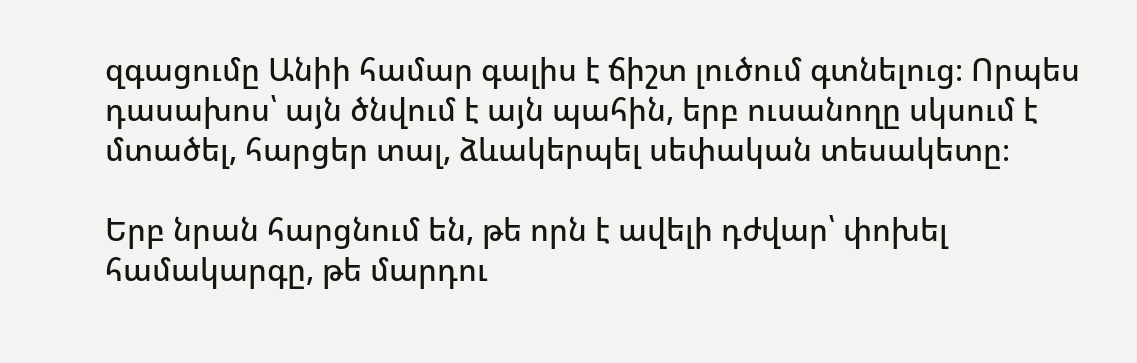զգացումը Անիի համար գալիս է ճիշտ լուծում գտնելուց։ Որպես դասախոս՝ այն ծնվում է այն պահին, երբ ուսանողը սկսում է մտածել, հարցեր տալ, ձևակերպել սեփական տեսակետը։

Երբ նրան հարցնում են, թե որն է ավելի դժվար՝ փոխել համակարգը, թե մարդու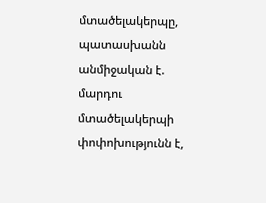մտածելակերպը, պատասխանն անմիջական է. մարդու մտածելակերպի փոփոխությունն է,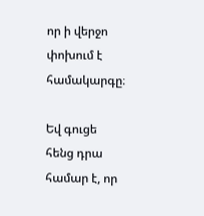որ ի վերջո փոխում է համակարգը։

Եվ գուցե հենց դրա համար է, որ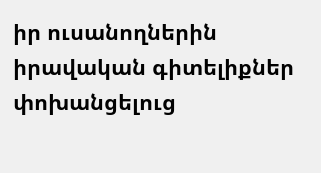իր ուսանողներին իրավական գիտելիքներ փոխանցելուց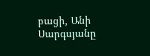բացի, Անի Սարգսյանը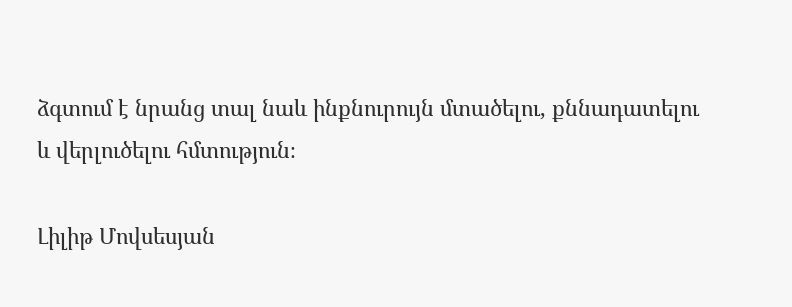ձգտում է նրանց տալ նաև ինքնուրույն մտածելու, քննադատելու և վերլուծելու հմտություն։

Լիլիթ Մովսեսյան